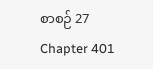စာစဉ် 27 Chapter 401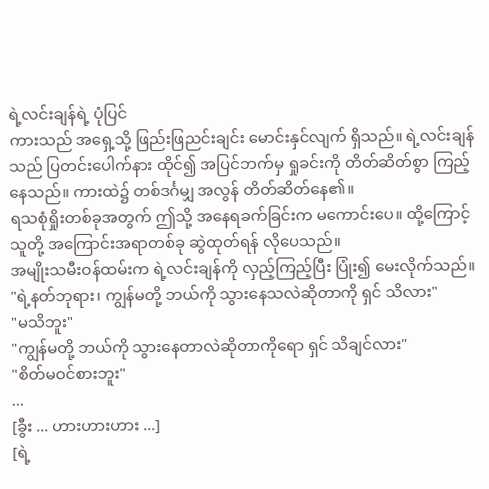ရဲ့လင်းချန်ရဲ့ ပုံပြင်
ကားသည် အရှေ့သို့ ဖြည်းဖြညင်းချင်း မောင်းနှင်လျက် ရှိသည်။ ရဲ့လင်းချန်သည် ပြတင်းပေါက်နား ထိုင်၍ အပြင်ဘက်မှ ရှုခင်းကို တိတ်ဆိတ်စွာ ကြည့်နေသည်။ ကားထဲ၌ တစ်ဒင်္ဂမျှ အလွန် တိတ်ဆိတ်နေ၏။
ရသစုံရှိုးတစ်ခုအတွက် ဤသို့ အနေရခက်ခြင်းက မကောင်းပေ။ ထို့ကြောင့် သူတို့ အကြောင်းအရာတစ်ခု ဆွဲထုတ်ရန် လိုပေသည်။
အမျိုးသမီးဝန်ထမ်းက ရဲ့လင်းချန်ကို လှည့်ကြည့်ပြီး ပြုံး၍ မေးလိုက်သည်။
"ရဲ့နတ်ဘုရား၊ ကျွန်မတို့ ဘယ်ကို သွားနေသလဲဆိုတာကို ရှင် သိလား"
"မသိဘူး"
"ကျွန်မတို့ ဘယ်ကို သွားနေတာလဲဆိုတာကိုရော ရှင် သိချင်လား"
"စိတ်မဝင်စားဘူး"
...
[ခွီး ... ဟားဟားဟား ...]
[ရဲ့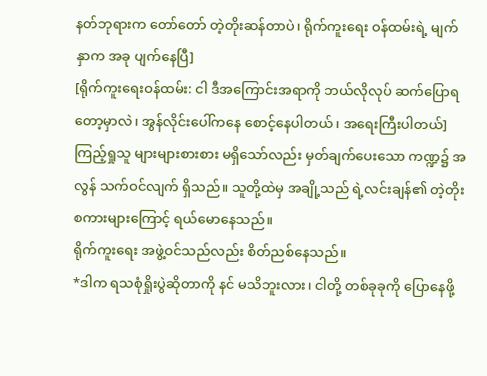နတ်ဘုရားက တော်တော် တဲ့တိုးဆန်တာပဲ၊ ရိုက်ကူးရေး ဝန်ထမ်းရဲ့ မျက်နှာက အခု ပျက်နေပြီ]
[ရိုက်ကူးရေးဝန်ထမ်း: ငါ ဒီအကြောင်းအရာကို ဘယ်လိုလုပ် ဆက်ပြောရတော့မှာလဲ၊ အွန်လိုင်းပေါ်ကနေ စောင့်နေပါတယ်၊ အရေးကြီးပါတယ်]
ကြည့်ရှုသူ များများစားစား မရှိသော်လည်း မှတ်ချက်ပေးသော ကဏ္ဍ၌ အလွန် သက်ဝင်လျက် ရှိသည်။ သူတို့ထဲမှ အချို့သည် ရဲ့လင်းချန်၏ တဲ့တိုးစကားများကြောင့် ရယ်မောနေသည်။
ရိုက်ကူးရေး အဖွဲ့ဝင်သည်လည်း စိတ်ညစ်နေသည်။
*ဒါက ရသစုံရှိုးပွဲဆိုတာကို နင် မသိဘူးလား၊ ငါတို့ တစ်ခုခုကို ပြောနေဖို့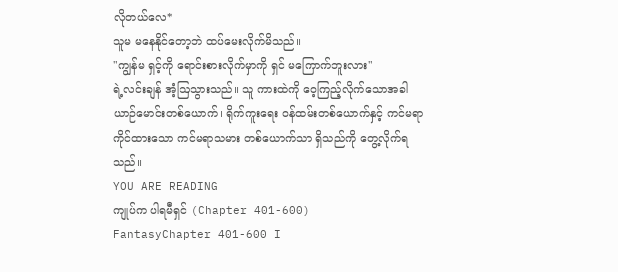လိုတယ်လေ*
သူမ မနေနိုင်တော့ဘဲ ထပ်မေးလိုက်မိသည်။
"ကျွန်မ ရှင့်ကို ရောင်းစားလိုက်မှာကို ရှင် မကြောက်ဘူးလား"
ရဲ့လင်းချန် အံ့ဩသွားသည်။ သူ ကားထဲကို ဝေ့ကြည့်လိုက်သောအခါ ယာဉ်မောင်းတစ်ယောက်၊ ရိုက်ကူးရေး ဝန်ထမ်းတစ်ယောက်နှင့် ကင်မရာကိုင်ထားသော ကင်မရာသမား တစ်ယောက်သာ ရှိသည်ကို တွေ့လိုက်ရသည်။
YOU ARE READING
ကျုပ်က ပါရမီရှင် (Chapter 401-600)
FantasyChapter 401-600 I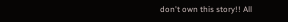don't own this story!! All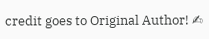credit goes to Original Author! ✍